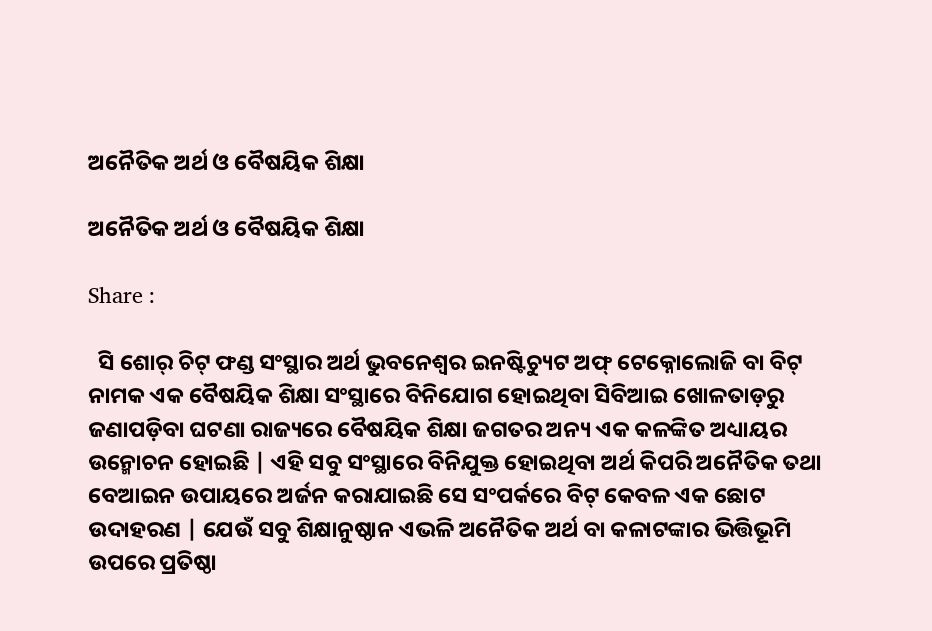ଅନୈତିକ ଅର୍ଥ ଓ ବୈଷୟିକ ଶିକ୍ଷା

ଅନୈତିକ ଅର୍ଥ ଓ ବୈଷୟିକ ଶିକ୍ଷା

Share :

  ସି ଶୋର୍ ଚିଟ୍ ଫଣ୍ଡ ସଂସ୍ଥାର ଅର୍ଥ ଭୁବନେଶ୍ବର ଇନଷ୍ଟିଚ୍ୟୁଟ ଅଫ୍ ଟେକ୍ନୋଲୋଜି ବା ବିଟ୍ ନାମକ ଏକ ବୈଷୟିକ ଶିକ୍ଷା ସଂସ୍ଥାରେ ବିନିଯୋଗ ହୋଇଥିବା ସିବିଆଇ ଖୋଳତାଡ଼ରୁ ଜଣାପଡ଼ିବା ଘଟଣା ରାଜ୍ୟରେ ବୈଷୟିକ ଶିକ୍ଷା ଜଗତର ଅନ୍ୟ ଏକ କଳଙ୍କିତ ଅଧ୍ୟାୟର ଉନ୍ମୋଚନ ହୋଇଛି | ଏହି ସବୁ ସଂସ୍ଥାରେ ବିନିଯୁକ୍ତ ହୋଇଥିବା ଅର୍ଥ କିପରି ଅନୈତିକ ତଥା ବେଆଇନ ଉପାୟରେ ଅର୍ଜନ କରାଯାଇଛି ସେ ସଂପର୍କରେ ବିଟ୍ କେବଳ ଏକ ଛୋଟ ଉଦାହରଣ | ଯେଉଁ ସବୁ ଶିକ୍ଷାନୁଷ୍ଠାନ ଏଭଳି ଅନୈତିକ ଅର୍ଥ ବା କଳାଟଙ୍କାର ଭିତ୍ତିଭୂମି ଉପରେ ପ୍ରତିଷ୍ଠା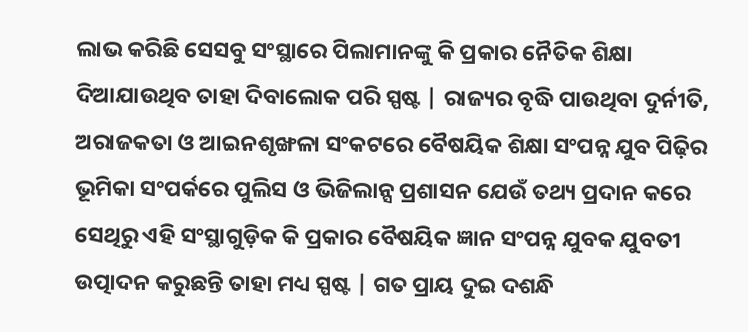ଲାଭ କରିଛି ସେସବୁ ସଂସ୍ଥାରେ ପିଲାମାନଙ୍କୁ କି ପ୍ରକାର ନୈତିକ ଶିକ୍ଷା ଦିଆଯାଉଥିବ ତାହା ଦିବାଲୋକ ପରି ସ୍ପଷ୍ଟ | ରାଜ୍ୟର ବୃଦ୍ଧି ପାଉଥିବା ଦୁର୍ନୀତି, ଅରାଜକତା ଓ ଆଇନଶୃଙ୍ଖଳା ସଂକଟରେ ବୈଷୟିକ ଶିକ୍ଷା ସଂପନ୍ନ ଯୁବ ପିଢ଼ିର ଭୂମିକା ସଂପର୍କରେ ପୁଲିସ ଓ ଭିଜିଲାନ୍ସ ପ୍ରଶାସନ ଯେଉଁ ତଥ୍ୟ ପ୍ରଦାନ କରେ ସେଥିରୁ ଏହି ସଂସ୍ଥାଗୁଡ଼ିକ କି ପ୍ରକାର ବୈଷୟିକ ଜ୍ଞାନ ସଂପନ୍ନ ଯୁବକ ଯୁବତୀ ଉତ୍ପାଦନ କରୁଛନ୍ତି ତାହା ମଧ୍ୟ ସ୍ପଷ୍ଟ | ଗତ ପ୍ରାୟ ଦୁଇ ଦଶନ୍ଧି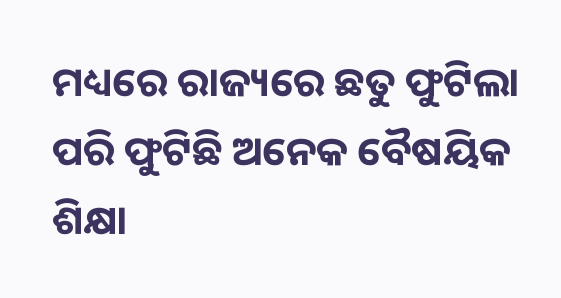ମଧ୍ୟରେ ରାଜ୍ୟରେ ଛତୁ ଫୁଟିଲା ପରି ଫୁଟିଛି ଅନେକ ବୈଷୟିକ ଶିକ୍ଷା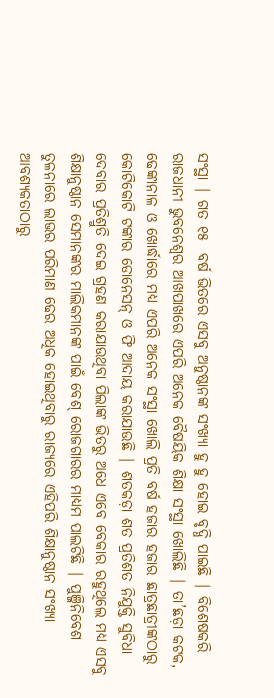ସଂସ୍ଥା | ଗତ ୧୫  ବର୍ଷ ଭିତରେ ଏସବୁ ଅନୁଷ୍ଠାନଙ୍କ ସଂଖ୍ୟା ହୁ ହୁ ହୋଇ ବୃଦ୍ଧି ପାଇଛି | ବିଶେଷକରି ରାଜଧାନୀ ଭୁବନେଶ୍ବର ଆଖପାଖରେ ଏପରି ଅନେକ ବୈଷୟିକ ଶିକ୍ଷା ସଂସ୍ଥା ଖୋଲିଛି | ତା’ଛଡ଼ା କଟକ, ଢେଙ୍କାନାଳ ଓ ଖୋର୍ଦ୍ଧାରେ ମଧ୍ୟ ଏପରି ଅନେକ ସଂସ୍ଥା ଖୋଲି ପ୍ରତି ବର୍ଷ ହଜାର ହଜାର ଛାତ୍ରଛାତ୍ରୀଙ୍କଠାରୁ କୋଟିକୋଟି ଟଙ୍କାର ଡୋନେସନ୍ ଓ ଫି ଆଦାୟ କରାଯାଉଛି | ଶତକଡ଼ା ଶତ ପ୍ରତିଶତ ନିଯୁକ୍ତି ସୁବିଧା ଦେବାର ପ୍ରତିଶ୍ରୁତି ଦେଇ ଗ୍ରହଣ କରାଯାଉଥିବା ପିଲାଙ୍କ ଭିତରୁ ଅଧେ ଏବେ ବେକାର ରହୁଥିଲେ ମଧ୍ୟ ଏସବୁ ଶିକ୍ଷାନୁଷ୍ଠାନ ସେମାନଙ୍କର ମାଲିକମାନଙ୍କ ପାଇଁ ବେଶ୍ ରୋଜଗାରର ମାଧ୍ୟମ ପାଲଟିଛି | ପୁଞ୍ଜିନିବେଶ ତୁଳନାରେ ଲାଭର ପରିମାଣ ଢେର ଅଧିକ ହୋଇଥିବାରୁ ରାଜ୍ୟରେ ଏହିପରି ଶିକ୍ଷାନୁଷ୍ଠାନ ସଂଖ୍ୟା ଆବଶ୍ୟକତାଠାରୁ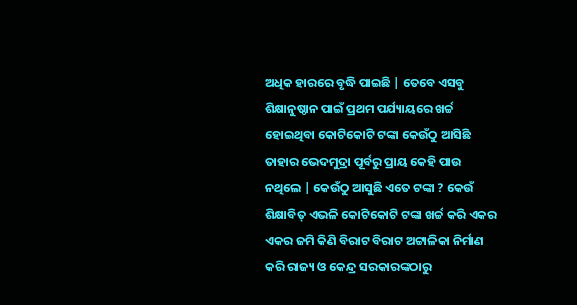ଅଧିକ ହାରରେ ବୃଦ୍ଧି ପାଇଛି | ତେବେ ଏସବୁ ଶିକ୍ଷାନୁଷ୍ଠାନ ପାଇଁ ପ୍ରଥମ ପର୍ଯ୍ୟାୟରେ ଖର୍ଚ୍ଚ ହୋଇଥିବା କୋଟିକୋଟି ଟଙ୍କା କେଉଁଠୁ ଆସିଛି ତାହାର ଭେଦମୁଦ୍ରା ପୂର୍ବରୁ ପ୍ରାୟ କେହି ପାଉ ନଥିଲେ | କେଉଁଠୁ ଆସୁଛି ଏତେ ଟଙ୍କା ? କେଉଁ ଶିକ୍ଷାବିତ୍ ଏଭଳି କୋଟିକୋଟି ଟଙ୍କା ଖର୍ଚ୍ଚ କରି ଏକର ଏକର ଜମି କିଣି ବିରାଟ ବିରାଟ ଅଟ୍ଟାଳିକା ନିର୍ମାଣ କରି ରାଜ୍ୟ ଓ କେନ୍ଦ୍ର ସରକାରଙ୍କଠାରୁ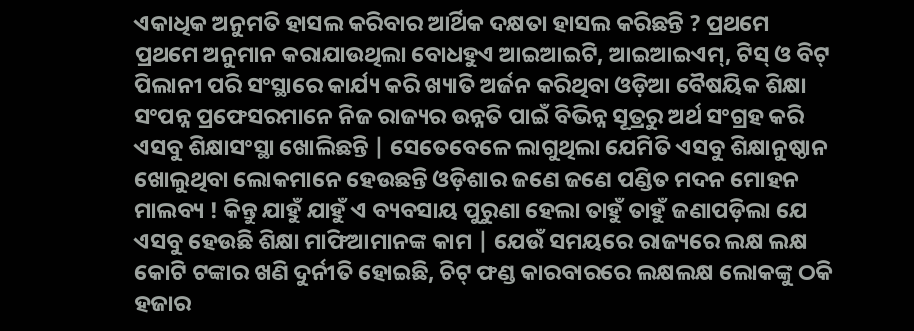ଏକାଧିକ ଅନୁମତି ହାସଲ କରିବାର ଆର୍ଥିକ ଦକ୍ଷତା ହାସଲ କରିଛନ୍ତି ? ପ୍ରଥମେ ପ୍ରଥମେ ଅନୁମାନ କରାଯାଉଥିଲା ବୋଧହୁଏ ଆଇଆଇଟି, ଆଇଆଇଏମ୍, ଟିସ୍ ଓ ବିଟ୍ ପିଲାନୀ ପରି ସଂସ୍ଥାରେ କାର୍ଯ୍ୟ କରି ଖ୍ୟାତି ଅର୍ଜନ କରିଥିବା ଓଡ଼ିଆ ବୈଷୟିକ ଶିକ୍ଷା ସଂପନ୍ନ ପ୍ରଫେସରମାନେ ନିଜ ରାଜ୍ୟର ଉନ୍ନତି ପାଇଁ ବିଭିନ୍ନ ସୂତ୍ରରୁ ଅର୍ଥ ସଂଗ୍ରହ କରି ଏସବୁ ଶିକ୍ଷାସଂସ୍ଥା ଖୋଲିଛନ୍ତି | ସେତେବେଳେ ଲାଗୁଥିଲା ଯେମିତି ଏସବୁ ଶିକ୍ଷାନୁଷ୍ଠାନ ଖୋଲୁଥିବା ଲୋକମାନେ ହେଉଛନ୍ତି ଓଡ଼ିଶାର ଜଣେ ଜଣେ ପଣ୍ଡିତ ମଦନ ମୋହନ ମାଲବ୍ୟ ! କିନ୍ତୁ ଯାହୁଁ ଯାହୁଁ ଏ ବ୍ୟବସାୟ ପୁରୁଣା ହେଲା ତାହୁଁ ତାହୁଁ ଜଣାପଡ଼ିଲା ଯେ ଏସବୁ ହେଉଛି ଶିକ୍ଷା ମାଫିଆମାନଙ୍କ କାମ | ଯେଉଁ ସମୟରେ ରାଜ୍ୟରେ ଲକ୍ଷ ଲକ୍ଷ କୋଟି ଟଙ୍କାର ଖଣି ଦୁର୍ନୀତି ହୋଇଛି, ଚିଟ୍ ଫଣ୍ଡ କାରବାରରେ ଲକ୍ଷଲକ୍ଷ ଲୋକଙ୍କୁ ଠକି ହଜାର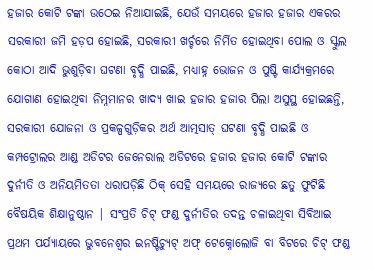ହଜାର କୋଟି ଟଙ୍କା ଉଠେଇ ନିଆଯାଇଛି, ଯେଉଁ ସମୟରେ ହଜାର ହଜାର ଏକରର ସରକାରୀ ଜମି ହଡ଼ପ ହୋଇଛି, ସରକାରୀ ଖର୍ଚ୍ଚରେ ନିର୍ମିତ ହୋଇଥିବା ପୋଲ ଓ ସ୍କୁଲ କୋଠା ଆଦି ଭୁଶୁଡ଼ିବା ଘଟଣା ବୃଦ୍ଧି ପାଇଛି, ମଧ୍ୟାହ୍ନ ଭୋଜନ ଓ ପୁଷ୍ଟି କାର୍ଯ୍ୟକ୍ରମରେ ଯୋଗାଣ ହୋଇଥିବା ନିମ୍ନମାନର ଖାଦ୍ୟ ଖାଇ ହଜାର ହଜାର ପିଲା ଅସୁସ୍ଥ ହୋଇଛନ୍ତି, ସରକାରୀ ଯୋଜନା ଓ ପ୍ରକଳ୍ପଗୁଡ଼ିକର ଅର୍ଥ ଆତ୍ମସାତ୍ ଘଟଣା ବୃଦ୍ଧି ପାଇଛି ଓ କମ୍ପଟ୍ରୋଲର ଆଣ୍ଡ ଅଡିଟର ଜେନେରାଲ ଅଡିଟରେ ହଜାର ହଜାର କୋଟି ଟଙ୍କାର ଦୁର୍ନୀତି ଓ ଅନିୟମିତତା ଧରାପଡ଼ିଛି ଠିକ୍ ସେହି ସମୟରେ ରାଜ୍ୟରେ ଛତୁ ଫୁଟିଛି ବୈଷୟିକ ଶିକ୍ଷାନୁଷ୍ଠାନ | ସଂପ୍ରତି ଚିଟ୍ ଫଣ୍ଡ ଦୁର୍ନୀତିର ତଦନ୍ତ ଚଳାଇଥିବା ସିବିଆଇ ପ୍ରଥମ ପର୍ଯ୍ୟାୟରେ ଭୁବନେଶ୍ବର ଇନଷ୍ଟିଚ୍ୟୁଟ୍ ଅଫ୍ ଟେକ୍ନୋଲୋଜି ବା ବିଟରେ ଚିଟ୍ ଫଣ୍ଡ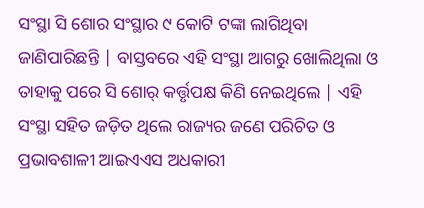ସଂସ୍ଥା ସି ଶୋର ସଂସ୍ଥାର ୯ କୋଟି ଟଙ୍କା ଲାଗିଥିବା ଜାଣିପାରିଛନ୍ତି | ବାସ୍ତବରେ ଏହି ସଂସ୍ଥା ଆଗରୁ ଖୋଲିଥିଲା ଓ ତାହାକୁ ପରେ ସି ଶୋର୍ କର୍ତ୍ତୃପକ୍ଷ କିଣି ନେଇଥିଲେ | ଏହି ସଂସ୍ଥା ସହିତ ଜଡ଼ିତ ଥିଲେ ରାଜ୍ୟର ଜଣେ ପରିଚିତ ଓ ପ୍ରଭାବଶାଳୀ ଆଇଏଏସ ଅଧକାରୀ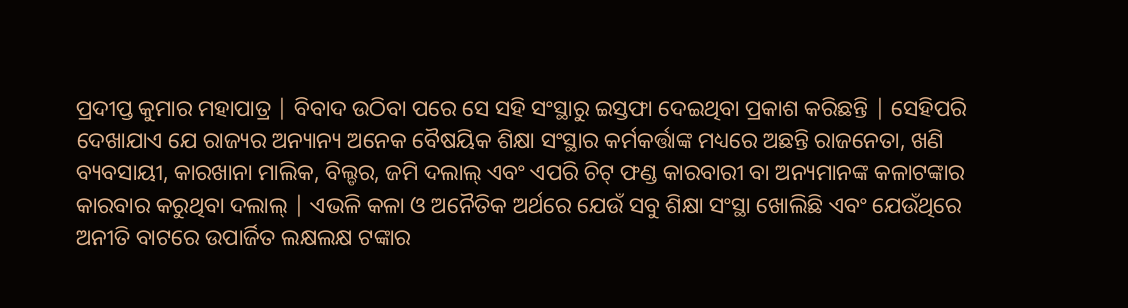ପ୍ରଦୀପ୍ତ କୁମାର ମହାପାତ୍ର | ବିବାଦ ଉଠିବା ପରେ ସେ ସହି ସଂସ୍ଥାରୁ ଇସ୍ତଫା ଦେଇଥିବା ପ୍ରକାଶ କରିଛନ୍ତି | ସେହିପରି ଦେଖାଯାଏ ଯେ ରାଜ୍ୟର ଅନ୍ୟାନ୍ୟ ଅନେକ ବୈଷୟିକ ଶିକ୍ଷା ସଂସ୍ଥାର କର୍ମକର୍ତ୍ତାଙ୍କ ମଧ୍ୟରେ ଅଛନ୍ତି ରାଜନେତା, ଖଣି ବ୍ୟବସାୟୀ, କାରଖାନା ମାଲିକ, ବିଲ୍ଡର, ଜମି ଦଲାଲ୍ ଏବଂ ଏପରି ଚିଟ୍ ଫଣ୍ଡ କାରବାରୀ ବା ଅନ୍ୟମାନଙ୍କ କଳାଟଙ୍କାର କାରବାର କରୁଥିବା ଦଲାଲ୍ | ଏଭଳି କଳା ଓ ଅନୈତିକ ଅର୍ଥରେ ଯେଉଁ ସବୁ ଶିକ୍ଷା ସଂସ୍ଥା ଖୋଲିଛି ଏବଂ ଯେଉଁଥିରେ ଅନୀତି ବାଟରେ ଉପାର୍ଜିତ ଲକ୍ଷଲକ୍ଷ ଟଙ୍କାର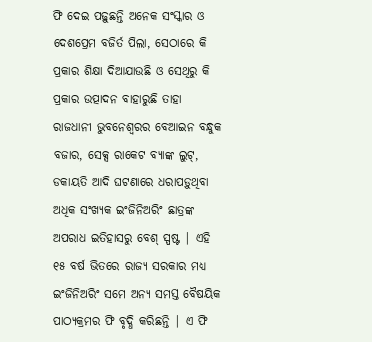ଫି ଦେଇ ପଢ଼ୁଛନ୍ତି ଅନେକ ସଂସ୍କାର ଓ ଦେଶପ୍ରେମ ବଜିର୍ତ ପିଲା, ସେଠାରେ କି ପ୍ରକାର ଶିକ୍ଷା ଦିଆଯାଉଛି ଓ ସେଥିରୁ କି ପ୍ରକାର ଉତ୍ପାଦନ ବାହାରୁଛି ତାହା ରାଜଧାନୀ ଭୁବନେଶ୍ବରର ବେଆଇନ ବନ୍ଧୁକ ବଜାର, ସେକ୍ସ ରାକେଟ ବ୍ୟାଙ୍କ ଲୁଟ୍, ଡକାୟତି ଆଦି ଘଟଣାରେ ଧରାପଡ଼ୁଥିବା ଅଧିକ ସଂଖ୍ୟକ ଇଂଜିନିଅରିଂ ଛାତ୍ରଙ୍କ ଅପରାଧ ଇତିହାସରୁ ବେଶ୍ ସ୍ପଷ୍ଟ | ଏହି ୧୫ ବର୍ଷ ଭିତରେ ରାଜ୍ୟ ସରକାର ମଧ୍ୟ ଇଂଜିନିଅରିଂ ସମେ ଅନ୍ୟ ସମସ୍ତ ବୈଷୟିକ ପାଠ୍ୟକ୍ରମର ଫି ବୃଦ୍ଧି କରିଛନ୍ତି | ଏ ଫି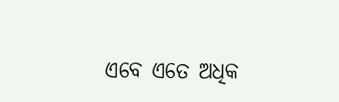ଏବେ ଏତେ ଅଧିକ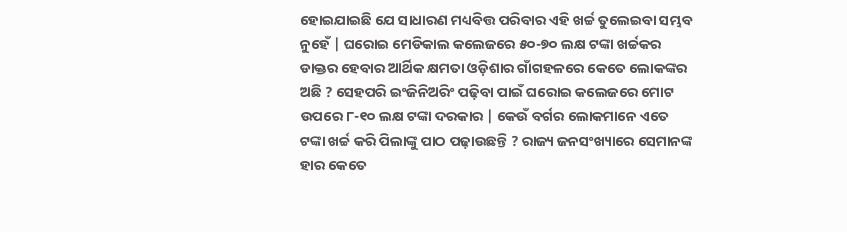ହୋଇଯାଇଛି ଯେ ସାଧାରଣ ମଧ୍ୟବିତ୍ତ ପରିବାର ଏହି ଖର୍ଚ୍ଚ ତୁଲେଇବା ସମ୍ଭବ ନୁହେଁ | ଘରୋଇ ମେଡିକାଲ କଲେଜରେ ୫୦-୭୦ ଲକ୍ଷ ଟଙ୍କା ଖର୍ଚ୍ଚକର ଡାକ୍ତର ହେବାର ଆର୍ଥିକ କ୍ଷମତା ଓଡ଼ିଶାର ଗାଁଗହଳରେ କେତେ ଲୋକଙ୍କର ଅଛି ? ସେହପରି ଇଂଜିନିଅରିଂ ପଢ଼ିବା ପାଇଁ ଘରୋଇ କଲେଜରେ ମୋଟ ଉପରେ ୮-୧୦ ଲକ୍ଷ ଟଙ୍କା ଦରକାର | କେଉଁ ବର୍ଗର ଲୋକମାନେ ଏତେ ଟଙ୍କା ଖର୍ଚ୍ଚ କରି ପିଲାଙ୍କୁ ପାଠ ପଢ଼ାଉଛନ୍ତି ? ରାଜ୍ୟ ଜନସଂଖ୍ୟାରେ ସେମାନଙ୍କ ହାର କେତେ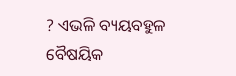? ଏଭଳି ବ୍ୟୟବହୁଳ ବୈଷୟିକ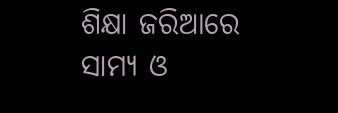ଶିକ୍ଷା ଜରିଆରେ ସାମ୍ୟ ଓ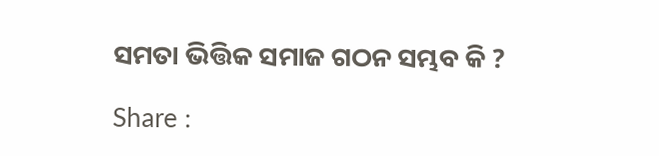ସମତା ଭିତ୍ତିକ ସମାଜ ଗଠନ ସମ୍ଭବ କି ?

Share :